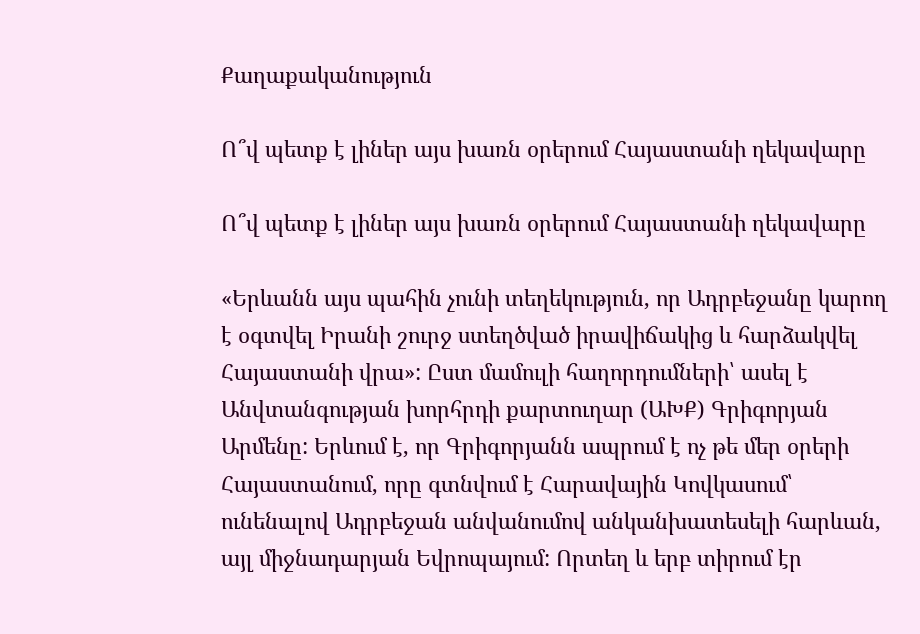Քաղաքականություն

Ո՞վ պետք է լիներ այս խառն օրերում Հայաստանի ղեկավարը

Ո՞վ պետք է լիներ այս խառն օրերում Հայաստանի ղեկավարը

«Երևանն այս պահին չունի տեղեկություն, որ Ադրբեջանը կարող է օգտվել Իրանի շուրջ ստեղծված իրավիճակից և հարձակվել Հայաստանի վրա»: Ըստ մամուլի հաղորդումների՝ ասել է Անվտանգության խորհրդի քարտուղար (ԱԽՔ) Գրիգորյան Արմենը: Երևում է, որ Գրիգորյանն ապրում է ոչ թե մեր օրերի Հայաստանում, որը գտնվում է Հարավային Կովկասում՝ ունենալով Ադրբեջան անվանումով անկանխատեսելի հարևան, այլ միջնադարյան Եվրոպայում: Որտեղ և երբ տիրում էր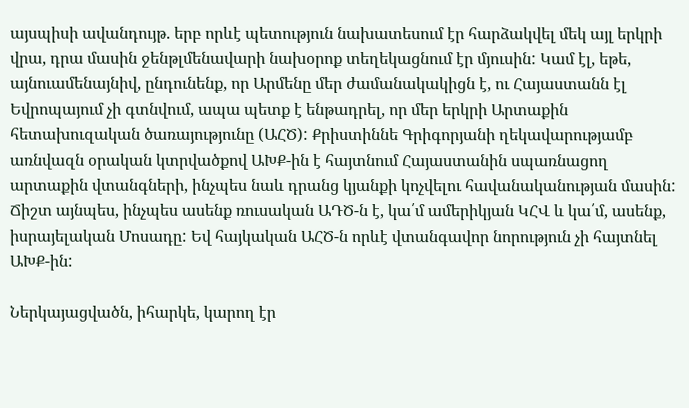այսպիսի ավանդույթ. երբ որևէ պետություն նախատեսում էր հարձակվել մեկ այլ երկրի վրա, դրա մասին ջենթլմենավարի նախօրոք տեղեկացնում էր մյուսին: Կամ էլ, եթե, այնուամենայնիվ, ընդունենք, որ Արմենը մեր ժամանակակիցն է, ու Հայաստանն էլ Եվրոպայում չի գտնվում, ապա պետք է ենթադրել, որ մեր երկրի Արտաքին հետախուզական ծառայությունը (ԱՀԾ): Քրիստիննե Գրիգորյանի ղեկավարությամբ առնվազն օրական կտրվածքով ԱԽՔ-ին է հայտնում Հայաստանին սպառնացող արտաքին վտանգների, ինչպես նաև դրանց կյանքի կոչվելու հավանականության մասին: Ճիշտ այնպես, ինչպես ասենք ռուսական ԱԴԾ-ն է, կա՛մ ամերիկյան ԿՀՎ և կա՛մ, ասենք, իսրայելական Մոսադը: Եվ հայկական ԱՀԾ-ն որևէ վտանգավոր նորություն չի հայտնել ԱԽՔ-ին:

Ներկայացվածն, իհարկե, կարող էր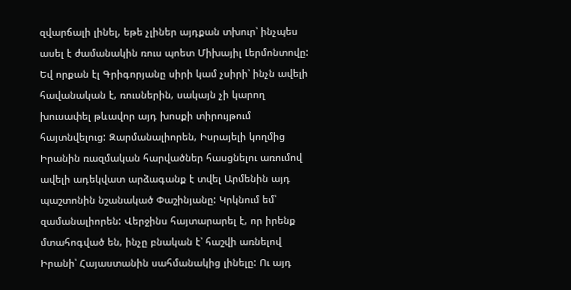զվարճալի լինել, եթե չլիներ այդքան տխուր՝ ինչպես ասել է ժամանակին ռուս պոետ Միխայիլ Լերմոնտովը: Եվ որքան էլ Գրիգորյանը սիրի կամ չսիրի՝ ինչն ավելի հավանական է, ռուսներին, սակայն չի կարող խուսափել թևավոր այդ խոսքի տիրույթում հայտնվելուց: Զարմանալիորեն, Իսրայելի կողմից Իրանին ռազմական հարվածներ հասցնելու առումով ավելի ադեկվատ արձագանք է տվել Արմենին այդ պաշտոնին նշանակած Փաշինյանը: Կրկնում եմ՝ զամանալիորեն: Վերջինս հայտարարել է, որ իրենք մտահոգված են, ինչը բնական է՝ հաշվի առնելով Իրանի՝ Հայաստանին սահմանակից լինելը: Ու այդ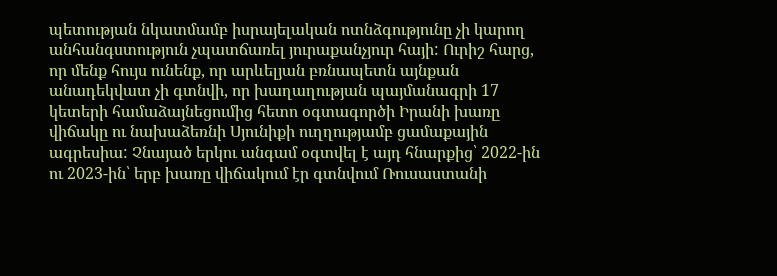պետության նկատմամբ իսրայելական ոտնձգությունը չի կարող անհանգստություն չպատճառել յուրաքանչյուր հայի: Ուրիշ հարց, որ մենք հույս ունենք, որ արևելյան բռնապետն այնքան անադեկվատ չի գտնվի, որ խաղաղության պայմանագրի 17 կետերի համաձայնեցումից հետո օգտագործի Իրանի խառը վիճակը ու նախաձեռնի Սյունիքի ուղղությամբ ցամաքային ագրեսիա: Չնայած երկու անգամ օգտվել է այդ հնարքից՝ 2022-ին ու 2023-ին՝ երբ խառը վիճակում էր գտնվում Ռուսաստանի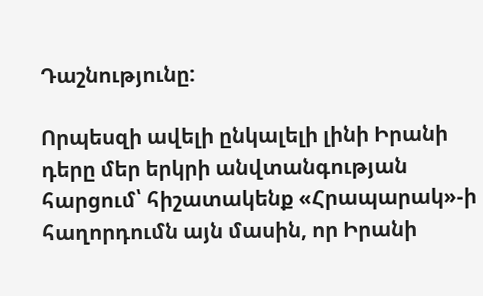Դաշնությունը:

Որպեսզի ավելի ընկալելի լինի Իրանի դերը մեր երկրի անվտանգության հարցում՝ հիշատակենք «Հրապարակ»-ի հաղորդումն այն մասին, որ Իրանի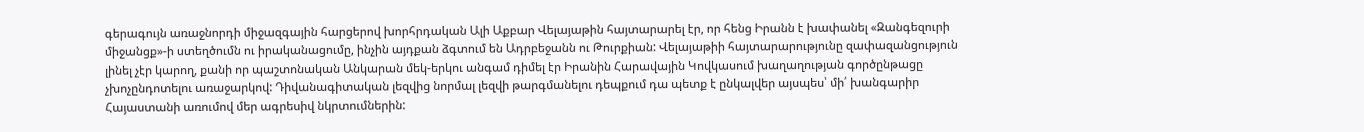գերագույն առաջնորդի միջազգային հարցերով խորհրդական Ալի Աքբար Վելայաթին հայտարարել էր, որ հենց Իրանն է խափանել «Զանգեզուրի միջանցք»-ի ստեղծումն ու իրականացումը, ինչին այդքան ձգտում են Ադրբեջանն ու Թուրքիան: Վելայաթիի հայտարարությունը զափազանցություն լինել չէր կարող, քանի որ պաշտոնական Անկարան մեկ-երկու անգամ դիմել էր Իրանին Հարավային Կովկասում խաղաղության գործընթացը չխոչընդոտելու առաջարկով: Դիվանագիտական լեզվից նորմալ լեզվի թարգմանելու դեպքում դա պետք է ընկալվեր այսպես՝ մի՛ խանգարիր Հայաստանի առումով մեր ագրեսիվ նկրտումներին: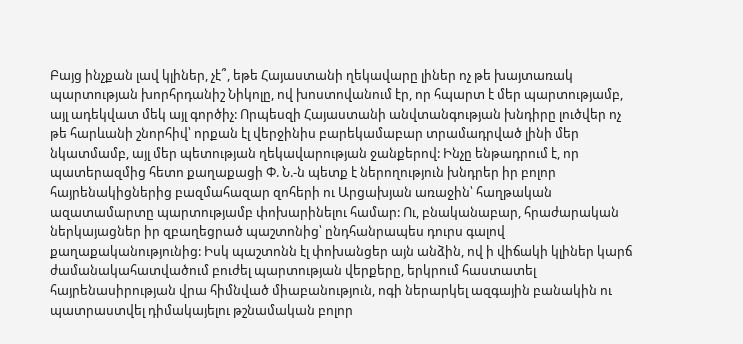Բայց ինչքան լավ կլիներ, չէ՞, եթե Հայաստանի ղեկավարը լիներ ոչ թե խայտառակ պարտության խորհրդանիշ Նիկոլը, ով խոստովանում էր, որ հպարտ է մեր պարտությամբ, այլ ադեկվատ մեկ այլ գործիչ: Որպեսզի Հայաստանի անվտանգության խնդիրը լուծվեր ոչ թե հարևանի շնորհիվ՝ որքան էլ վերջինիս բարեկամաբար տրամադրված լինի մեր նկատմամբ, այլ մեր պետության ղեկավարության ջանքերով: Ինչը ենթադրում է, որ պատերազմից հետո քաղաքացի Փ. Ն.-ն պետք է ներողություն խնդրեր իր բոլոր հայրենակիցներից բազմահազար զոհերի ու Արցախյան առաջին՝ հաղթական ազատամարտը պարտությամբ փոխարինելու համար: Ու, բնականաբար, հրաժարական ներկայացներ իր զբաղեցրած պաշտոնից՝ ընդհանրապես դուրս գալով քաղաքականությունից: Իսկ պաշտոնն էլ փոխանցեր այն անձին, ով ի վիճակի կլիներ կարճ ժամանակահատվածում բուժել պարտության վերքերը, երկրում հաստատել հայրենասիրության վրա հիմնված միաբանություն, ոգի ներարկել ազգային բանակին ու պատրաստվել դիմակայելու թշնամական բոլոր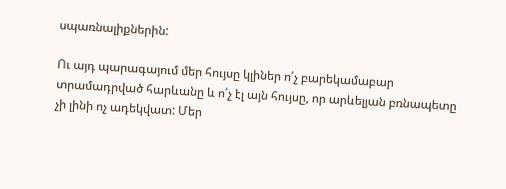սպառնալիքներին:

Ու այդ պարագայում մեր հույսը կլիներ ո՛չ բարեկամաբար տրամադրված հարևանը և ո՛չ էլ այն հույսը, որ արևելյան բռնապետը չի լինի ոչ ադեկվատ: Մեր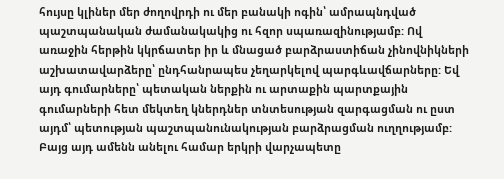հույսը կլիներ մեր ժողովրդի ու մեր բանակի ոգին՝ ամրապնդված պաշտպանական ժամանակակից ու հզոր սպառազինությամբ: Ով առաջին հերթին կկրճատեր իր և մնացած բարձրաստիճան չինովնիկների աշխատավարձերը՝ ընդհանրապես չեղարկելով պարգևավճարները: Եվ այդ գումարները՝ պետական ներքին ու արտաքին պարտքային գումարների հետ մեկտեղ կներդներ տնտեսության զարգացման ու ըստ այդմ՝ պետության պաշտպանունակության բարձրացման ուղղությամբ: Բայց այդ ամենն անելու համար երկրի վարչապետը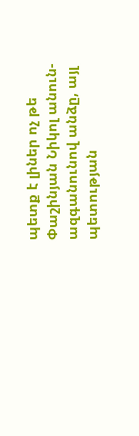պետք է լիներ ոչ թե Փաշինյան Նիկոլ անուն-ազգանունով անձը, այլ պետության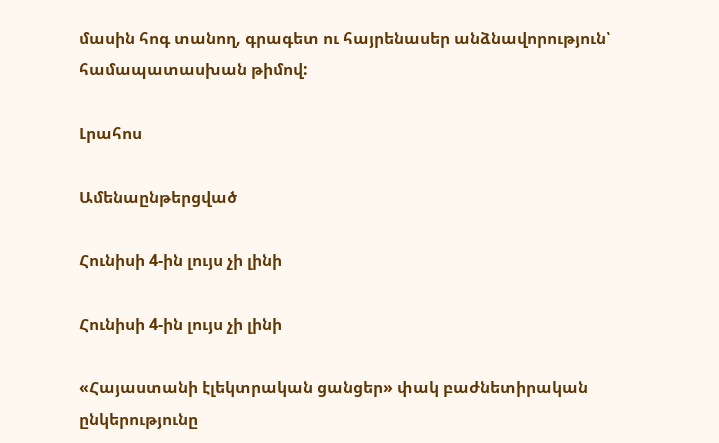մասին հոգ տանող, գրագետ ու հայրենասեր անձնավորություն՝ համապատասխան թիմով:

Լրահոս

Ամենաընթերցված

Հունիսի 4-ին լույս չի լինի

Հունիսի 4-ին լույս չի լինի

«Հայաստանի էլեկտրական ցանցեր» փակ բաժնետիրական ընկերությունը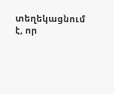տեղեկացնում է, որ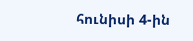հունիսի 4-ին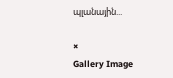պլանային...

×
Gallery Image